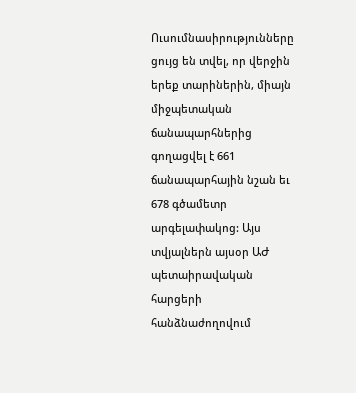Ուսումնասիրությունները ցույց են տվել, որ վերջին երեք տարիներին, միայն միջպետական ճանապարհներից գողացվել է 661 ճանապարհային նշան եւ 678 գծամետր արգելափակոց: Այս տվյալներն այսօր ԱԺ պետաիրավական հարցերի հանձնաժողովում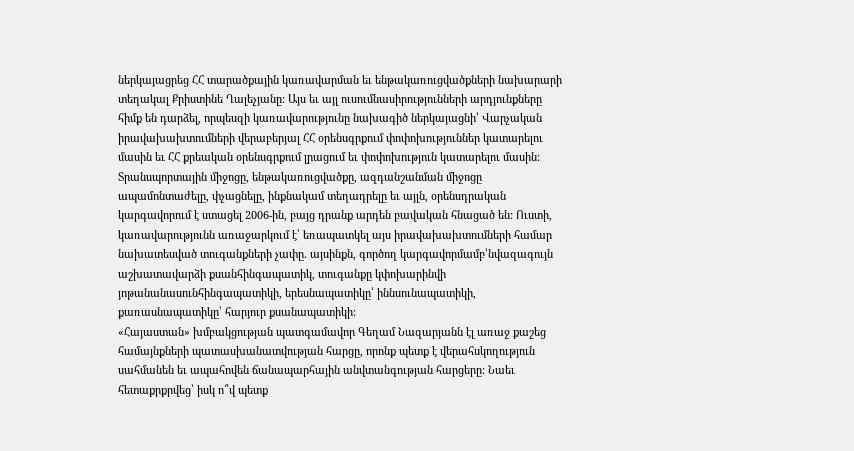ներկայացրեց ՀՀ տարածքային կառավարման եւ ենթակառուցվածքների նախարարի տեղակալ Քրիստինե Ղալեչյանը: Այս եւ այլ ուսումնասիրությունների արդյունքները հիմք են դարձել, որպեսզի կառավարությունը նախագիծ ներկայացնի՝ Վարչական իրավախախտումների վերաբերյալ ՀՀ օրենսգրքում փոփոխություններ կատարելու մասին եւ ՀՀ քրեական օրենսգրքում լրացում եւ փոփոխություն կատարելու մասին:
Տրանսպորտային միջոցը, ենթակառուցվածքը, ազդանշանման միջոցը ապամոնտաժելը, փչացնելը, ինքնակամ տեղադրելը եւ այլն, օրենսդրական կարգավորում է ստացել 2006-ին, բայց դրանք արդեն բավական հնացած են: Ուստի, կառավարությունն առաջարկում է՝ եռապատկել այս իրավախախտումների համար նախատեսված տուգանքների չափը. այսինքն, գործող կարգավորմամբ՝նվազագույն աշխատավարձի քսանհինգապատիկ, տուգանքը կփոխարինվի յոթանանասունհինգապատիկի, երեսնապատիկը՝ իննսունապատիկի, քառասնապատիկը՝ հարյուր քսանապատիկի:
«Հայաստան» խմբակցության պատգամավոր Գեղամ Նազարյանն էլ առաջ քաշեց համայնքների պատասխանատվության հարցը, որոնք պետք է վերահսկողություն սահմանեն եւ ապահովեն ճանապարհային անվտանգության հարցերը: Նաեւ հետաքրքրվեց՝ իսկ ո՞վ պետք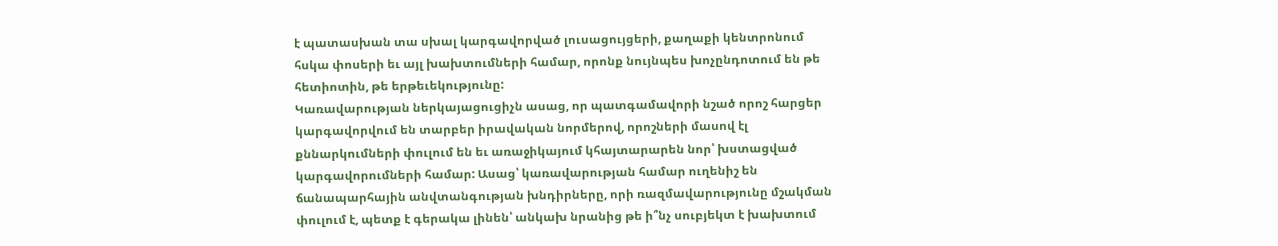է պատասխան տա սխալ կարգավորված լուսացույցերի, քաղաքի կենտրոնում հսկա փոսերի եւ այլ խախտումների համար, որոնք նույնպես խոչընդոտում են թե հետիոտին, թե երթեւեկությունը:
Կառավարության ներկայացուցիչն ասաց, որ պատգամավորի նշած որոշ հարցեր կարգավորվում են տարբեր իրավական նորմերով, որոշների մասով էլ քննարկումների փուլում են եւ առաջիկայում կհայտարարեն նոր՝ խստացված կարգավորումների համար: Ասաց՝ կառավարության համար ուղենիշ են ճանապարհային անվտանգության խնդիրները, որի ռազմավարությունը մշակման փուլում է, պետք է գերակա լինեն՝ անկախ նրանից թե ի՞նչ սուբյեկտ է խախտում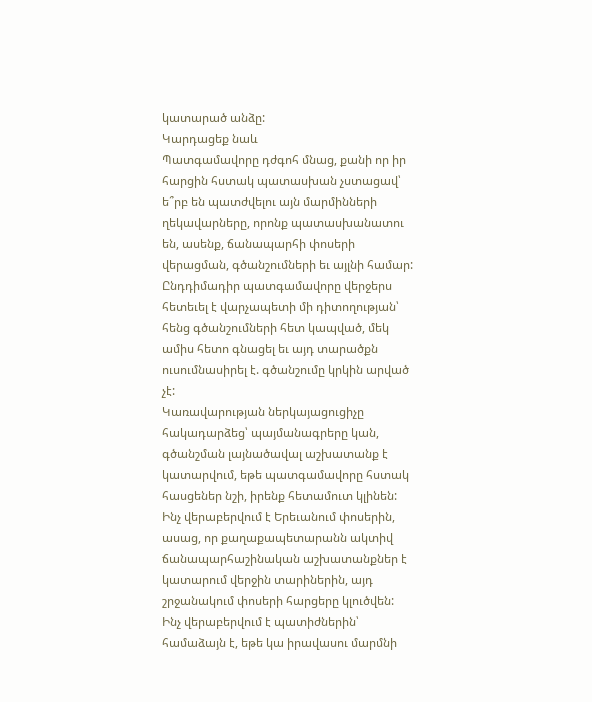կատարած անձը:
Կարդացեք նաև
Պատգամավորը դժգոհ մնաց, քանի որ իր հարցին հստակ պատասխան չստացավ՝ ե՞րբ են պատժվելու այն մարմինների ղեկավարները, որոնք պատասխանատու են, ասենք, ճանապարհի փոսերի վերացման, գծանշումների եւ այլնի համար: Ընդդիմադիր պատգամավորը վերջերս հետեւել է վարչապետի մի դիտողության՝ հենց գծանշումների հետ կապված, մեկ ամիս հետո գնացել եւ այդ տարածքն ուսումնասիրել է. գծանշումը կրկին արված չէ:
Կառավարության ներկայացուցիչը հակադարձեց՝ պայմանագրերը կան, գծանշման լայնածավալ աշխատանք է կատարվում, եթե պատգամավորը հստակ հասցեներ նշի, իրենք հետամուտ կլինեն: Ինչ վերաբերվում է Երեւանում փոսերին, ասաց, որ քաղաքապետարանն ակտիվ ճանապարհաշինական աշխատանքներ է կատարում վերջին տարիներին, այդ շրջանակում փոսերի հարցերը կլուծվեն: Ինչ վերաբերվում է պատիժներին՝ համաձայն է, եթե կա իրավասու մարմնի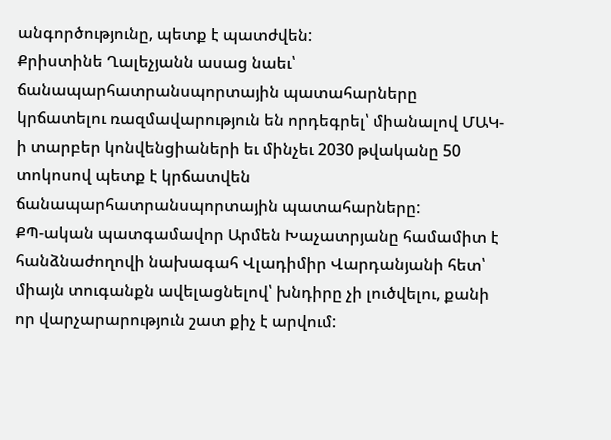անգործությունը, պետք է պատժվեն:
Քրիստինե Ղալեչյանն ասաց նաեւ՝ ճանապարհատրանսպորտային պատահարները կրճատելու ռազմավարություն են որդեգրել՝ միանալով ՄԱԿ-ի տարբեր կոնվենցիաների եւ մինչեւ 2030 թվականը 50 տոկոսով պետք է կրճատվեն ճանապարհատրանսպորտային պատահարները:
ՔՊ-ական պատգամավոր Արմեն Խաչատրյանը համամիտ է հանձնաժողովի նախագահ Վլադիմիր Վարդանյանի հետ՝ միայն տուգանքն ավելացնելով՝ խնդիրը չի լուծվելու, քանի որ վարչարարություն շատ քիչ է արվում: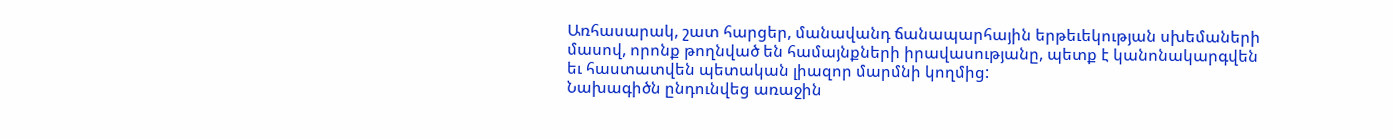Առհասարակ, շատ հարցեր, մանավանդ ճանապարհային երթեւեկության սխեմաների մասով, որոնք թողնված են համայնքների իրավասությանը, պետք է կանոնակարգվեն եւ հաստատվեն պետական լիազոր մարմնի կողմից:
Նախագիծն ընդունվեց առաջին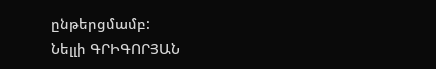ընթերցմամբ:
Նելլի ԳՐԻԳՈՐՅԱՆ